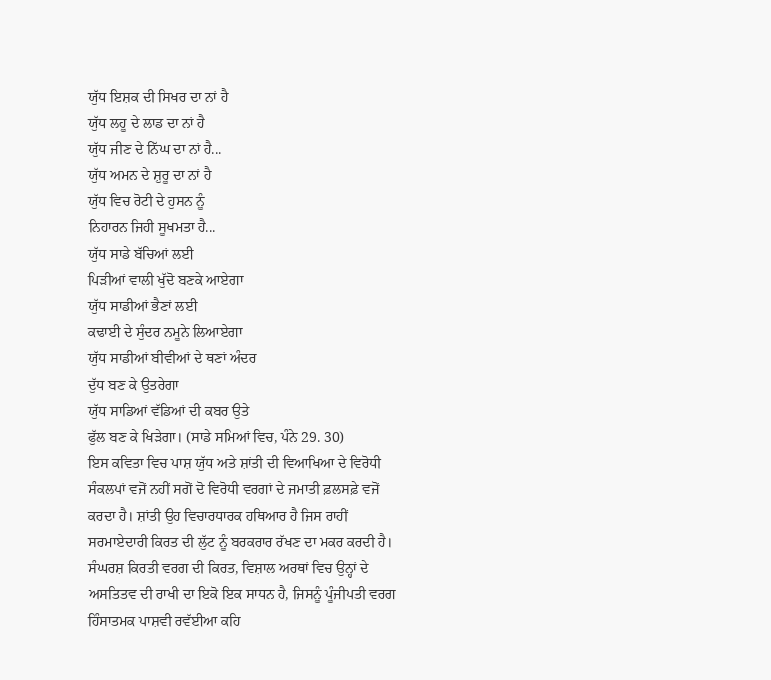ਯੁੱਧ ਇਸ਼ਕ ਦੀ ਸਿਖਰ ਦਾ ਨਾਂ ਹੈ
ਯੁੱਧ ਲਹੂ ਦੇ ਲਾਡ ਦਾ ਨਾਂ ਹੈ
ਯੁੱਧ ਜੀਣ ਦੇ ਨਿੱਘ ਦਾ ਨਾਂ ਹੈ...
ਯੁੱਧ ਅਮਨ ਦੇ ਸ਼ੁਰੂ ਦਾ ਨਾਂ ਹੈ
ਯੁੱਧ ਵਿਚ ਰੋਟੀ ਦੇ ਹੁਸਨ ਨੂੰ
ਨਿਹਾਰਨ ਜਿਹੀ ਸੂਖਮਤਾ ਹੈ...
ਯੁੱਧ ਸਾਡੇ ਬੱਚਿਆਂ ਲਈ
ਪਿੜੀਆਂ ਵਾਲੀ ਖੁੱਦੋ ਬਣਕੇ ਆਏਗਾ
ਯੁੱਧ ਸਾਡੀਆਂ ਭੈਣਾਂ ਲਈ
ਕਢਾਈ ਦੇ ਸੁੰਦਰ ਨਮੂਨੇ ਲਿਆਏਗਾ
ਯੁੱਧ ਸਾਡੀਆਂ ਬੀਵੀਆਂ ਦੇ ਥਣਾਂ ਅੰਦਰ
ਦੁੱਧ ਬਣ ਕੇ ਉਤਰੇਗਾ
ਯੁੱਧ ਸਾਡਿਆਂ ਵੱਡਿਆਂ ਦੀ ਕਬਰ ਉਤੇ
ਫੁੱਲ ਬਣ ਕੇ ਖਿੜੇਗਾ। (ਸਾਡੇ ਸਮਿਆਂ ਵਿਚ, ਪੰਨੇ 29. 30)
ਇਸ ਕਵਿਤਾ ਵਿਚ ਪਾਸ਼ ਯੁੱਧ ਅਤੇ ਸ਼ਾਂਤੀ ਦੀ ਵਿਆਖਿਆ ਦੇ ਵਿਰੋਧੀ ਸੰਕਲਪਾਂ ਵਜੋਂ ਨਹੀਂ ਸਗੋਂ ਦੋ ਵਿਰੋਧੀ ਵਰਗਾਂ ਦੇ ਜਮਾਤੀ ਫ਼ਲਸਫ਼ੇ ਵਜੋਂ ਕਰਦਾ ਹੈ। ਸ਼ਾਂਤੀ ਉਹ ਵਿਚਾਰਧਾਰਕ ਹਥਿਆਰ ਹੈ ਜਿਸ ਰਾਹੀਂ ਸਰਮਾਏਦਾਰੀ ਕਿਰਤ ਦੀ ਲੁੱਟ ਨੂੰ ਬਰਕਰਾਰ ਰੱਖਣ ਦਾ ਮਕਰ ਕਰਦੀ ਹੈ। ਸੰਘਰਸ਼ ਕਿਰਤੀ ਵਰਗ ਦੀ ਕਿਰਤ, ਵਿਸ਼ਾਲ ਅਰਥਾਂ ਵਿਚ ਉਨ੍ਹਾਂ ਦੇ ਅਸਤਿਤਵ ਦੀ ਰਾਖੀ ਦਾ ਇਕੋ ਇਕ ਸਾਧਨ ਹੈ, ਜਿਸਨੂੰ ਪੂੰਜੀਪਤੀ ਵਰਗ ਹਿੰਸਾਤਮਕ ਪਾਸ਼ਵੀ ਰਵੱਈਆ ਕਹਿ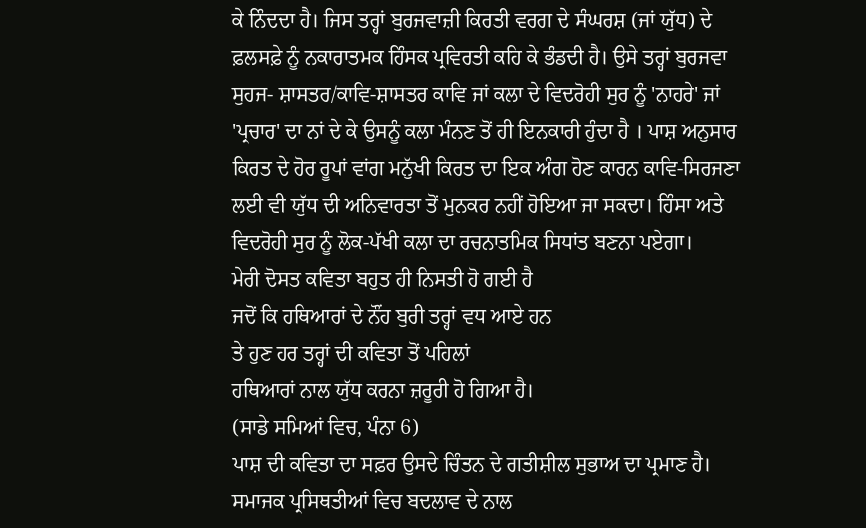ਕੇ ਨਿੰਦਦਾ ਹੈ। ਜਿਸ ਤਰ੍ਹਾਂ ਬੁਰਜਵਾਜ਼ੀ ਕਿਰਤੀ ਵਰਗ ਦੇ ਸੰਘਰਸ਼ (ਜਾਂ ਯੁੱਧ) ਦੇ ਫ਼ਲਸਫ਼ੇ ਨੂੰ ਨਕਾਰਾਤਮਕ ਹਿੰਸਕ ਪ੍ਰਵਿਰਤੀ ਕਹਿ ਕੇ ਭੰਡਦੀ ਹੈ। ਉਸੇ ਤਰ੍ਹਾਂ ਬੁਰਜਵਾ ਸੁਹਜ- ਸ਼ਾਸਤਰ/ਕਾਵਿ-ਸ਼ਾਸਤਰ ਕਾਵਿ ਜਾਂ ਕਲਾ ਦੇ ਵਿਦਰੋਹੀ ਸੁਰ ਨੂੰ 'ਨਾਹਰੇ' ਜਾਂ 'ਪ੍ਰਚਾਰ' ਦਾ ਨਾਂ ਦੇ ਕੇ ਉਸਨੂੰ ਕਲਾ ਮੰਨਣ ਤੋਂ ਹੀ ਇਨਕਾਰੀ ਹੁੰਦਾ ਹੈ । ਪਾਸ਼ ਅਨੁਸਾਰ ਕਿਰਤ ਦੇ ਹੋਰ ਰੂਪਾਂ ਵਾਂਗ ਮਨੁੱਖੀ ਕਿਰਤ ਦਾ ਇਕ ਅੰਗ ਹੋਣ ਕਾਰਨ ਕਾਵਿ-ਸਿਰਜਣਾ ਲਈ ਵੀ ਯੁੱਧ ਦੀ ਅਨਿਵਾਰਤਾ ਤੋਂ ਮੁਨਕਰ ਨਹੀਂ ਹੋਇਆ ਜਾ ਸਕਦਾ। ਹਿੰਸਾ ਅਤੇ ਵਿਦਰੋਹੀ ਸੁਰ ਨੂੰ ਲੋਕ-ਪੱਖੀ ਕਲਾ ਦਾ ਰਚਨਾਤਮਿਕ ਸਿਧਾਂਤ ਬਣਨਾ ਪਏਗਾ।
ਮੇਰੀ ਦੋਸਤ ਕਵਿਤਾ ਬਹੁਤ ਹੀ ਨਿਸਤੀ ਹੋ ਗਈ ਹੈ
ਜਦੋਂ ਕਿ ਹਥਿਆਰਾਂ ਦੇ ਨੌਂਹ ਬੁਰੀ ਤਰ੍ਹਾਂ ਵਧ ਆਏ ਹਨ
ਤੇ ਹੁਣ ਹਰ ਤਰ੍ਹਾਂ ਦੀ ਕਵਿਤਾ ਤੋਂ ਪਹਿਲਾਂ
ਹਥਿਆਰਾਂ ਨਾਲ ਯੁੱਧ ਕਰਨਾ ਜ਼ਰੂਰੀ ਹੋ ਗਿਆ ਹੈ।
(ਸਾਡੇ ਸਮਿਆਂ ਵਿਚ, ਪੰਨਾ 6)
ਪਾਸ਼ ਦੀ ਕਵਿਤਾ ਦਾ ਸਫ਼ਰ ਉਸਦੇ ਚਿੰਤਨ ਦੇ ਗਤੀਸ਼ੀਲ ਸੁਭਾਅ ਦਾ ਪ੍ਰਮਾਣ ਹੈ। ਸਮਾਜਕ ਪ੍ਰਸਿਥਤੀਆਂ ਵਿਚ ਬਦਲਾਵ ਦੇ ਨਾਲ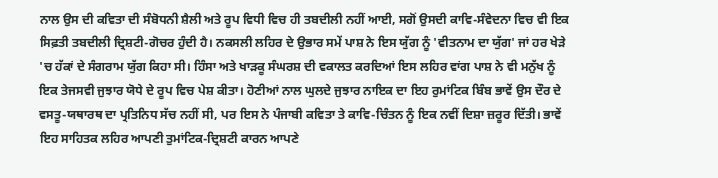ਨਾਲ ਉਸ ਦੀ ਕਵਿਤਾ ਦੀ ਸੰਬੋਧਨੀ ਸ਼ੈਲੀ ਅਤੇ ਰੂਪ ਵਿਧੀ ਵਿਚ ਹੀ ਤਬਦੀਲੀ ਨਹੀਂ ਆਈ, ਸਗੋਂ ਉਸਦੀ ਕਾਵਿ-ਸੰਵੇਦਨਾ ਵਿਚ ਵੀ ਇਕ ਸਿਫ਼ਤੀ ਤਬਦੀਲੀ ਦ੍ਰਿਸ਼ਟੀ-ਗੋਚਰ ਹੁੰਦੀ ਹੈ। ਨਕਸਲੀ ਲਹਿਰ ਦੇ ਉਭਾਰ ਸਮੇਂ ਪਾਸ਼ ਨੇ ਇਸ ਯੁੱਗ ਨੂੰ 'ਵੀਤਨਾਮ ਦਾ ਯੁੱਗ' ਜਾਂ ਹਰ ਖੇੜੇ 'ਚ ਹੱਕਾਂ ਦੇ ਸੰਗਰਾਮ ਯੁੱਗ ਕਿਹਾ ਸੀ। ਹਿੰਸਾ ਅਤੇ ਖਾੜਕੂ ਸੰਘਰਸ਼ ਦੀ ਵਕਾਲਤ ਕਰਦਿਆਂ ਇਸ ਲਹਿਰ ਵਾਂਗ ਪਾਸ਼ ਨੇ ਵੀ ਮਨੁੱਖ ਨੂੰ ਇਕ ਤੇਜਸਵੀ ਜੁਝਾਰ ਯੋਧੇ ਦੇ ਰੂਪ ਵਿਚ ਪੇਸ਼ ਕੀਤਾ। ਹੋਣੀਆਂ ਨਾਲ ਘੁਲਦੇ ਜੁਝਾਰ ਨਾਇਕ ਦਾ ਇਹ ਰੁਮਾਂਟਿਕ ਬਿੰਬ ਭਾਵੇਂ ਉਸ ਦੌਰ ਦੇ ਵਸਤੂ-ਯਥਾਰਥ ਦਾ ਪ੍ਰਤਿਨਿਧ ਸੱਚ ਨਹੀਂ ਸੀ, ਪਰ ਇਸ ਨੇ ਪੰਜਾਬੀ ਕਵਿਤਾ ਤੇ ਕਾਵਿ-ਚਿੰਤਨ ਨੂੰ ਇਕ ਨਵੀਂ ਦਿਸ਼ਾ ਜ਼ਰੂਰ ਦਿੱਤੀ। ਭਾਵੇਂ ਇਹ ਸਾਹਿਤਕ ਲਹਿਰ ਆਪਣੀ ਤੁਮਾਂਟਿਕ-ਦ੍ਰਿਸ਼ਟੀ ਕਾਰਨ ਆਪਣੇ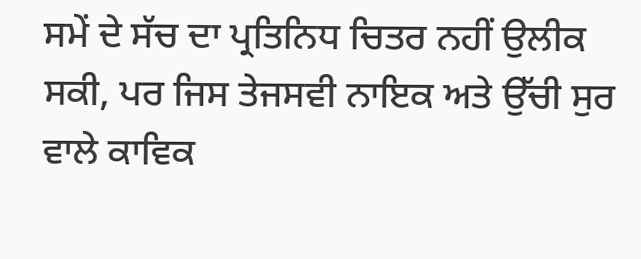ਸਮੇਂ ਦੇ ਸੱਚ ਦਾ ਪ੍ਰਤਿਨਿਧ ਚਿਤਰ ਨਹੀਂ ਉਲੀਕ ਸਕੀ, ਪਰ ਜਿਸ ਤੇਜਸਵੀ ਨਾਇਕ ਅਤੇ ਉੱਚੀ ਸੁਰ ਵਾਲੇ ਕਾਵਿਕ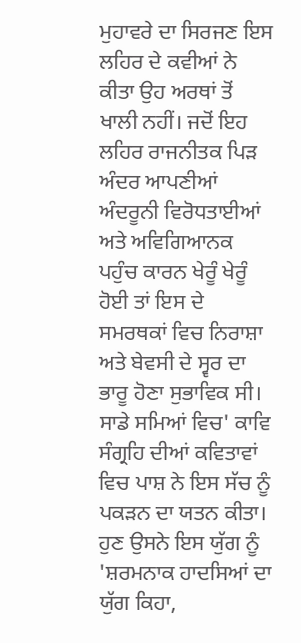ਮੁਹਾਵਰੇ ਦਾ ਸਿਰਜਣ ਇਸ ਲਹਿਰ ਦੇ ਕਵੀਆਂ ਨੇ ਕੀਤਾ ਉਹ ਅਰਥਾਂ ਤੋਂ ਖਾਲੀ ਨਹੀਂ। ਜਦੋਂ ਇਹ ਲਹਿਰ ਰਾਜਨੀਤਕ ਪਿੜ ਅੰਦਰ ਆਪਣੀਆਂ ਅੰਦਰੂਨੀ ਵਿਰੋਧਤਾਈਆਂ ਅਤੇ ਅਵਿਗਿਆਨਕ ਪਹੁੰਚ ਕਾਰਨ ਖੇਰੂੰ ਖੇਰੂੰ ਹੋਈ ਤਾਂ ਇਸ ਦੇ ਸਮਰਥਕਾਂ ਵਿਚ ਨਿਰਾਸ਼ਾ ਅਤੇ ਬੇਵਸੀ ਦੇ ਸ੍ਵਰ ਦਾ ਭਾਰੂ ਹੋਣਾ ਸੁਭਾਵਿਕ ਸੀ। ਸਾਡੇ ਸਮਿਆਂ ਵਿਚ' ਕਾਵਿ ਸੰਗ੍ਰਹਿ ਦੀਆਂ ਕਵਿਤਾਵਾਂ ਵਿਚ ਪਾਸ਼ ਨੇ ਇਸ ਸੱਚ ਨੂੰ ਪਕੜਨ ਦਾ ਯਤਨ ਕੀਤਾ। ਹੁਣ ਉਸਨੇ ਇਸ ਯੁੱਗ ਨੂੰ 'ਸ਼ਰਮਨਾਕ ਹਾਦਸਿਆਂ ਦਾ ਯੁੱਗ ਕਿਹਾ,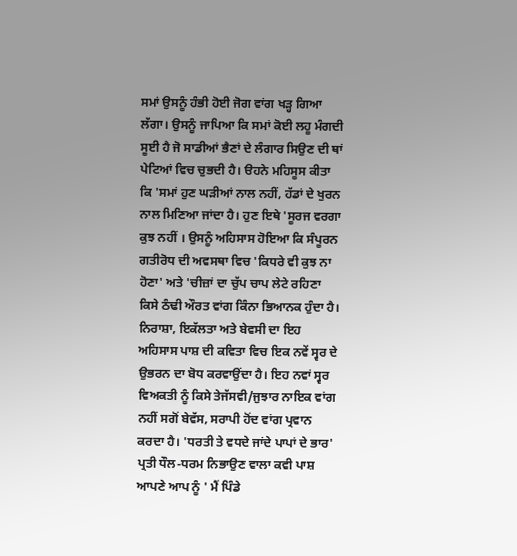ਸਮਾਂ ਉਸਨੂੰ ਹੰਭੀ ਹੋਈ ਜੋਗ ਵਾਂਗ ਖੜ੍ਹ ਗਿਆ ਲੱਗਾ। ਉਸਨੂੰ ਜਾਪਿਆ ਕਿ ਸਮਾਂ ਕੋਈ ਲਹੂ ਮੰਗਦੀ ਸੂਈ ਹੈ ਜੋ ਸਾਡੀਆਂ ਭੈਣਾਂ ਦੇ ਲੰਗਾਰ ਸਿਉਣ ਦੀ ਥਾਂ ਪੇਟਿਆਂ ਵਿਚ ਚੁਭਦੀ ਹੈ। ੳਹਨੇ ਮਹਿਸੂਸ ਕੀਤਾ ਕਿ 'ਸਮਾਂ ਹੁਣ ਘੜੀਆਂ ਨਾਲ ਨਹੀਂ, ਹੱਡਾਂ ਦੇ ਖੁਰਨ ਨਾਲ ਮਿਣਿਆ ਜਾਂਦਾ ਹੈ। ਹੁਣ ਇਥੇ 'ਸੂਰਜ ਵਰਗਾ ਕੁਝ ਨਹੀਂ । ਉਸਨੂੰ ਅਹਿਸਾਸ ਹੋਇਆ ਕਿ ਸੰਪੂਰਨ ਗਤੀਰੋਧ ਦੀ ਅਵਸਥਾ ਵਿਚ 'ਕਿਧਰੇ ਵੀ ਕੁਝ ਨਾ ਹੋਣਾ' ਅਤੇ 'ਚੀਜ਼ਾਂ ਦਾ ਚੁੱਪ ਚਾਪ ਲੇਟੇ ਰਹਿਣਾ ਕਿਸੇ ਠੰਢੀ ਔਰਤ ਵਾਂਗ ਕਿੰਨਾ ਭਿਆਨਕ ਹੁੰਦਾ ਹੈ। ਨਿਰਾਸ਼ਾ, ਇਕੱਲਤਾ ਅਤੇ ਬੇਵਸੀ ਦਾ ਇਹ ਅਹਿਸਾਸ ਪਾਸ਼ ਦੀ ਕਵਿਤਾ ਵਿਚ ਇਕ ਨਵੇਂ ਸ੍ਵਰ ਦੇ ਉਭਰਨ ਦਾ ਬੋਧ ਕਰਵਾਉਂਦਾ ਹੈ। ਇਹ ਨਵਾਂ ਸ੍ਵਰ ਵਿਅਕਤੀ ਨੂੰ ਕਿਸੇ ਤੇਜੱਸਵੀ/ਜੁਝਾਰ ਨਾਇਕ ਵਾਂਗ ਨਹੀਂ ਸਗੋਂ ਬੇਵੱਸ, ਸਰਾਪੀ ਹੋਂਦ ਵਾਂਗ ਪ੍ਰਵਾਨ ਕਰਦਾ ਹੈ। 'ਧਰਤੀ ਤੇ ਵਧਦੇ ਜਾਂਦੇ ਪਾਪਾਂ ਦੇ ਭਾਰ' ਪ੍ਰਤੀ ਧੌਲ-ਧਰਮ ਨਿਭਾਉਣ ਵਾਲਾ ਕਵੀ ਪਾਸ਼ ਆਪਣੇ ਆਪ ਨੂੰ ' ਮੈਂ ਪਿੰਡੇ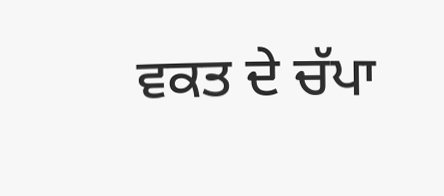ਵਕਤ ਦੇ ਚੱਪਾ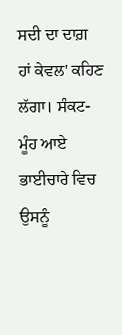ਸਦੀ ਦਾ ਦਾਗ਼ ਹਾਂ ਕੇਵਲ' ਕਹਿਣ ਲੱਗਾ। ਸੰਕਟ-ਮੂੰਹ ਆਏ ਭਾਈਚਾਰੇ ਵਿਚ ਉਸਨੂੰ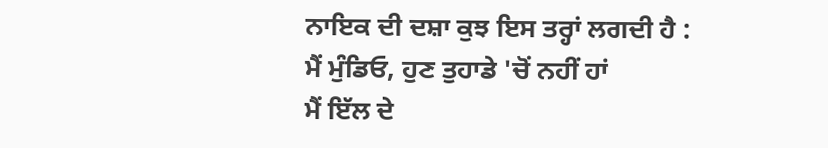ਨਾਇਕ ਦੀ ਦਸ਼ਾ ਕੁਝ ਇਸ ਤਰ੍ਹਾਂ ਲਗਦੀ ਹੈ :
ਮੈਂ ਮੁੰਡਿਓ, ਹੁਣ ਤੁਹਾਡੇ 'ਚੋਂ ਨਹੀਂ ਹਾਂ
ਮੈਂ ਇੱਲ ਦੇ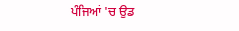ਪੰਜਿਆਂ 'ਚ ਉਡ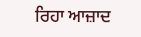ਰਿਹਾ ਆਜ਼ਾਦ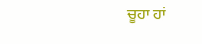ਚੂਹਾ ਹਾਂ